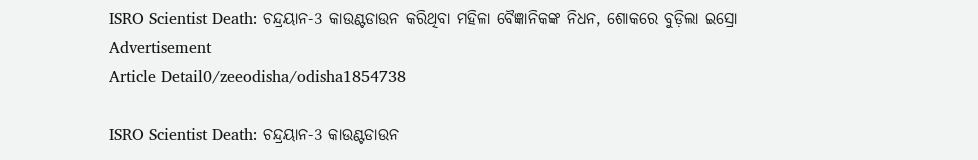ISRO Scientist Death: ଚନ୍ଦ୍ରୟାନ-3 କାଉଣ୍ଟଡାଉନ କରିଥିବା ମହିଳା ବୈଜ୍ଞାନିକଙ୍କ ନିଧନ, ଶୋକରେ ବୁଡ଼ିଲା ଇସ୍ରୋ
Advertisement
Article Detail0/zeeodisha/odisha1854738

ISRO Scientist Death: ଚନ୍ଦ୍ରୟାନ-3 କାଉଣ୍ଟଡାଉନ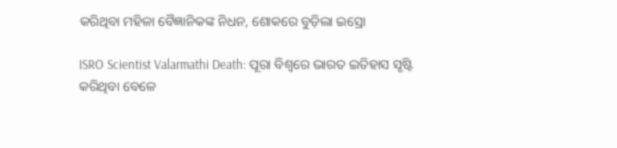କରିଥିବା ମହିଳା ବୈଜ୍ଞାନିକଙ୍କ ନିଧନ, ଶୋକରେ ବୁଡ଼ିଲା ଇସ୍ରୋ

ISRO Scientist Valarmathi Death: ପୂରା ବିଶ୍ୱରେ ଭାରତ ଇତିହାସ ସୃଷ୍ଟି କରିଥିବା ବେଳେ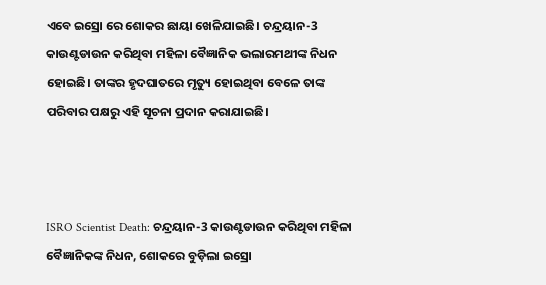ଏବେ ଇସ୍ରୋ ରେ ଶୋକର ଛାୟା ଖେଳିଯାଇଛି। ଚନ୍ଦ୍ରୟାନ-3 କାଉଣ୍ଟଡାଉନ କରିଥିବା ମହିଳା ବୈଜ୍ଞାନିକ ଭଲାରମଥୀଙ୍କ ନିଧନ ହୋଇଛି। ତାଙ୍କର ହୃଦଘାତରେ ମୃତ୍ୟୁ ହୋଇଥିବା ବେଳେ ତାଙ୍କ ପରିବାର ପକ୍ଷରୁ ଏହି ସୂଚନା ପ୍ରଦାନ କରାଯାଇଛି।



ISRO Scientist Death: ଚନ୍ଦ୍ରୟାନ-3 କାଉଣ୍ଟଡାଉନ କରିଥିବା ମହିଳା ବୈଜ୍ଞାନିକଙ୍କ ନିଧନ, ଶୋକରେ ବୁଡ଼ିଲା ଇସ୍ରୋ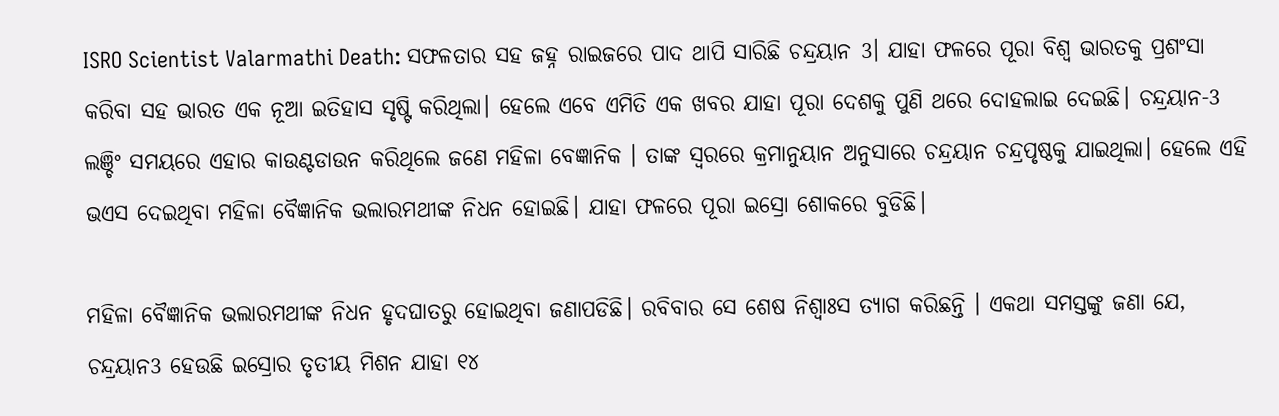ISRO Scientist Valarmathi Death: ସଫଳତାର ସହ ଜହ୍ନ ରାଇଜରେ ପାଦ ଥାପି ସାରିଛି ଚନ୍ଦ୍ରୟାନ 3। ଯାହା ଫଳରେ ପୂରା ବିଶ୍ୱ ଭାରତକୁ ପ୍ରଶଂସା କରିବା ସହ ଭାରତ ଏକ ନୂଆ ଇତିହାସ ସୃଷ୍ଟି କରିଥିଲା। ହେଲେ ଏବେ ଏମିତି ଏକ ଖବର ଯାହା ପୂରା ଦେଶକୁ ପୁଣି ଥରେ ଦୋହଲାଇ ଦେଇଛି। ଚନ୍ଦ୍ରୟାନ-3 ଲଞ୍ଚିଂ ସମୟରେ ଏହାର କାଉଣ୍ଟଡାଉନ କରିଥିଲେ ଜଣେ ମହିଳା ବେଜ୍ଞାନିକ । ତାଙ୍କ ସ୍ୱରରେ କ୍ରମାନୁୟାନ ଅନୁସାରେ ଚନ୍ଦ୍ରୟାନ ଚନ୍ଦ୍ରପୃଷ୍ଠକୁ ଯାଇଥିଲା। ହେଲେ ଏହି ଭଏସ ଦେଇଥିବା ମହିଳା ବୈଜ୍ଞାନିକ ଭଲାରମଥୀଙ୍କ ନିଧନ ହୋଇଛି। ଯାହା ଫଳରେ ପୂରା ଇସ୍ରୋ ଶୋକରେ ବୁଡିଛି।

ମହିଳା ବୈଜ୍ଞାନିକ ଭଲାରମଥୀଙ୍କ ନିଧନ ହୃଦଘାତରୁ ହୋଇଥିବା ଜଣାପଡିଛି। ରବିବାର ସେ ଶେଷ ନିଶ୍ୱାଃସ ତ୍ୟାଗ କରିଛନ୍ତି । ଏକଥା ସମସ୍ତଙ୍କୁ ଜଣା ଯେ, ଚନ୍ଦ୍ରୟାନ3 ହେଉଛି ଇସ୍ରୋର ତୃତୀୟ ମିଶନ ଯାହା ୧୪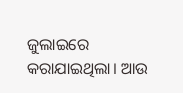ଜୁଲାଇରେ କରାଯାଇଥିଲା। ଆଉ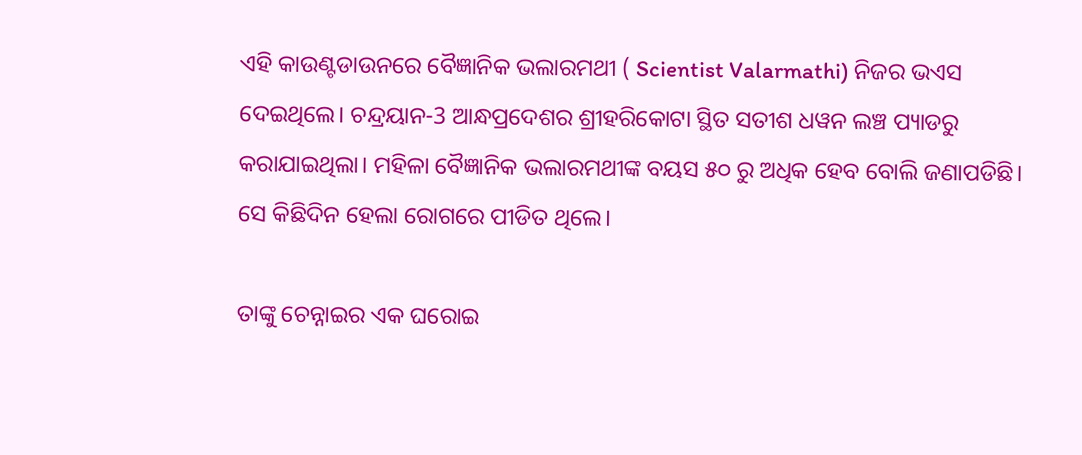ଏହି କାଉଣ୍ଟଡାଉନରେ ବୈଜ୍ଞାନିକ ଭଲାରମଥୀ ( Scientist Valarmathi) ନିଜର ଭଏସ ଦେଇଥିଲେ। ଚନ୍ଦ୍ରୟାନ-3 ଆନ୍ଧପ୍ରଦେଶର ଶ୍ରୀହରିକୋଟା ସ୍ଥିତ ସତୀଶ ଧୱନ ଲଞ୍ଚ ପ୍ୟାଡରୁ କରାଯାଇଥିଲା। ମହିଳା ବୈଜ୍ଞାନିକ ଭଲାରମଥୀଙ୍କ ବୟସ ୫୦ ରୁ ଅଧିକ ହେବ ବୋଲି ଜଣାପଡିଛି।  ସେ କିଛିଦିନ ହେଲା ରୋଗରେ ପୀଡିତ ଥିଲେ।

ତାଙ୍କୁ ଚେନ୍ନାଇର ଏକ ଘରୋଇ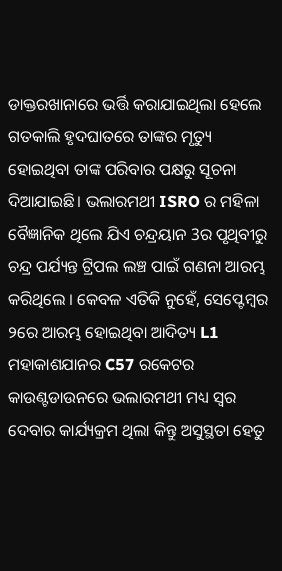ଡାକ୍ତରଖାନାରେ ଭର୍ତ୍ତି କରାଯାଇଥିଲା ହେଲେ ଗତକାଲି ହୃଦଘାତରେ ତାଙ୍କର ମୃତ୍ୟୁ ହୋଇଥିବା ତାଙ୍କ ପରିବାର ପକ୍ଷରୁ ସୂଚନା ଦିଆଯାଇଛି। ଭଲାରମଥୀ ISRO ର ମହିଳା ବୈଜ୍ଞାନିକ ଥିଲେ ଯିଏ ଚନ୍ଦ୍ରୟାନ 3ର ପୃଥିବୀରୁ ଚନ୍ଦ୍ର ପର୍ଯ୍ୟନ୍ତ ଟ୍ରିପଲ ଲଞ୍ଚ ପାଇଁ ଗଣନା ଆରମ୍ଭ କରିଥିଲେ । କେବଳ ଏତିକି ନୁହେଁ, ସେପ୍ଟେମ୍ବର ୨ରେ ଆରମ୍ଭ ହୋଇଥିବା ଆଦିତ୍ୟ L1 ମହାକାଶଯାନର C57 ରକେଟର କାଉଣ୍ଟଡାଉନରେ ଭଲାରମଥୀ ମଧ୍ୟ ସ୍ୱର ଦେବାର କାର୍ଯ୍ୟକ୍ରମ ଥିଲା କିନ୍ତୁ ଅସୁସ୍ଥତା ହେତୁ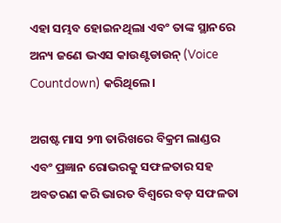ଏହା ସମ୍ଭବ ହୋଇନଥିଲା ଏବଂ ତାଙ୍କ ସ୍ଥାନରେ ଅନ୍ୟ ଜଣେ ଭଏସ କାଉଣ୍ଟଡାଉନ୍ (Voice Countdown) କରିଥିଲେ।

ଅଗଷ୍ଟ ମାସ ୨୩ ତାରିଖରେ ବିକ୍ରମ ଲାଣ୍ଡର ଏବଂ ପ୍ରଜ୍ଞାନ ରୋଭରକୁ ସଫଳତାର ସହ ଅବତରଣ କରି ଭାରତ ବିଶ୍ୱରେ ବଡ଼ ସଫଳତା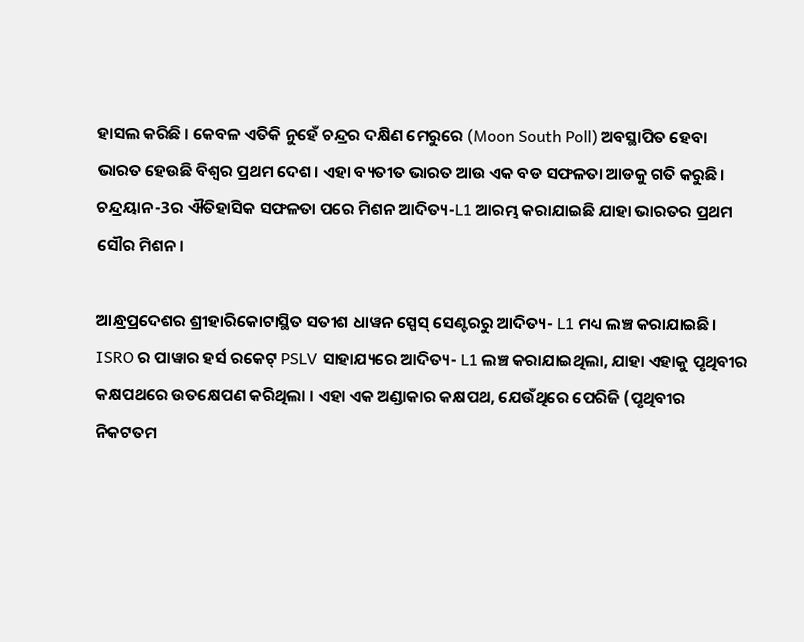ହାସଲ କରିଛି । କେବଳ ଏତିକି ନୁହେଁ ଚନ୍ଦ୍ରର ଦକ୍ଷିଣ ମେରୁରେ (Moon South Poll) ଅବସ୍ଥାପିତ ହେବା ଭାରତ ହେଉଛି ବିଶ୍ୱର ପ୍ରଥମ ଦେଶ। ଏହା ବ୍ୟତୀତ ଭାରତ ଆଉ ଏକ ବଡ ସଫଳତା ଆଡକୁ ଗତି କରୁଛି। ଚନ୍ଦ୍ରୟାନ-3ର ଐତିହାସିକ ସଫଳତା ପରେ ମିଶନ ଆଦିତ୍ୟ-L1 ଆରମ୍ଭ କରାଯାଇଛି ଯାହା ଭାରତର ପ୍ରଥମ ସୌର ମିଶନ।

ଆନ୍ଧ୍ରପ୍ରଦେଶର ଶ୍ରୀହାରିକୋଟାସ୍ଥିତ ସତୀଶ ଧାୱନ ସ୍ପେସ୍ ସେଣ୍ଟରରୁ ଆଦିତ୍ୟ- L1 ମଧ୍ୟ ଲଞ୍ଚ କରାଯାଇଛି। ISRO ର ପାୱାର ହର୍ସ ରକେଟ୍ PSLV ସାହାଯ୍ୟରେ ଆଦିତ୍ୟ- L1 ଲଞ୍ଚ କରାଯାଇଥିଲା, ଯାହା ଏହାକୁ ପୃଥିବୀର କକ୍ଷପଥରେ ଉତକ୍ଷେପଣ କରିଥିଲା । ଏହା ଏକ ଅଣ୍ଡାକାର କକ୍ଷପଥ, ଯେଉଁଥିରେ ପେରିଜି (ପୃଥିବୀର ନିକଟତମ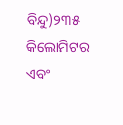ବିନ୍ଦୁ)୨୩୫ କିଲୋମିଟର ଏବଂ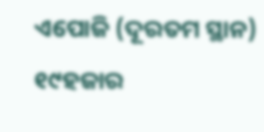ଏପୋଜି (ଦୂରତମ ସ୍ଥାନ) ୧୯ହଜାର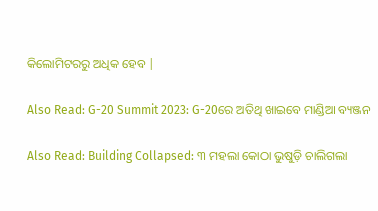କିଲୋମିଟରରୁ ଅଧିକ ହେବ |

Also Read: G-20 Summit 2023: G-20ରେ ଅତିଥି ଖାଇବେ ମାଣ୍ଡିଆ ବ୍ୟଞ୍ଜନ

Also Read: Building Collapsed: ୩ ମହଲା କୋଠା ଭୁଷୁଡ଼ି ଚାଲିଗଲା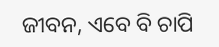ଜୀବନ, ଏବେ ବି ଚାପି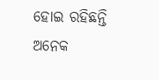ହୋଇ ରହିଛନ୍ତି ଅନେକ